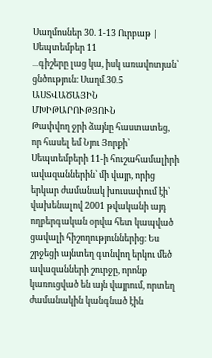Սաղմոսներ 30. 1-13 Ուրբաթ | Սեպտեմբեր 11
․․․գիշերը լաց կա, իսկ առավոտյան՝ ցնծություն։ Սաղմ․30․5
ԱՍՏՎԱԾԱՅԻՆ ՄԽԻԹԱՐՈՒԹՅՈՒՆ
Թափվող ջրի ձայնը հաստատեց, որ հասել եմ Նյու Յորքի՝ Սեպտեմբերի 11-ի հուշահամալիրի ավազաններին՝ մի վայր, որից երկար ժամանակ խուսափում էի՝ վախենալով 2001 թվականի այդ ողբերգական օրվա հետ կապված ցավալի հիշողություններից։ Ես շրջեցի այնտեղ գտնվող երկու մեծ ավազանների շուրջը, որոնք կառուցված են այն վայրում, որտեղ ժամանակին կանգնած էին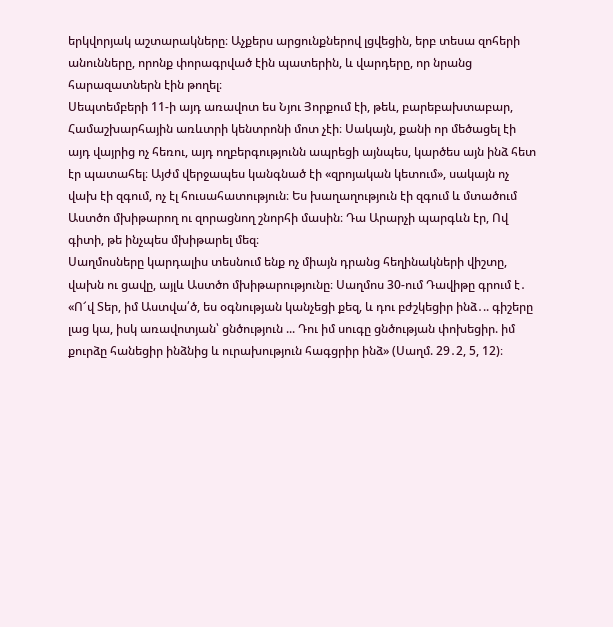երկվորյակ աշտարակները։ Աչքերս արցունքներով լցվեցին, երբ տեսա զոհերի անունները, որոնք փորագրված էին պատերին, և վարդերը, որ նրանց հարազատներն էին թողել։
Սեպտեմբերի 11-ի այդ առավոտ ես Նյու Յորքում էի, թեև, բարեբախտաբար, Համաշխարհային առևտրի կենտրոնի մոտ չէի։ Սակայն, քանի որ մեծացել էի այդ վայրից ոչ հեռու, այդ ողբերգությունն ապրեցի այնպես, կարծես այն ինձ հետ էր պատահել։ Այժմ վերջապես կանգնած էի «զրոյական կետում», սակայն ոչ վախ էի զգում, ոչ էլ հուսահատություն։ Ես խաղաղություն էի զգում և մտածում Աստծո մխիթարող ու զորացնող շնորհի մասին։ Դա Արարչի պարգևն էր, Ով գիտի, թե ինչպես մխիթարել մեզ։
Սաղմոսները կարդալիս տեսնում ենք ոչ միայն դրանց հեղինակների վիշտը, վախն ու ցավը, այլև Աստծո մխիթարությունը։ Սաղմոս 30-ում Դավիթը գրում է․ «Ո՜վ Տեր, իմ Աստվա՛ծ, ես օգնության կանչեցի քեզ, և դու բժշկեցիր ինձ․.. գիշերը լաց կա, իսկ առավոտյան՝ ցնծություն ... Դու իմ սուգը ցնծության փոխեցիր. իմ քուրձը հանեցիր ինձնից և ուրախություն հագցրիր ինձ» (Սաղմ. 29․2, 5, 12)։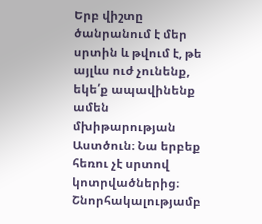Երբ վիշտը ծանրանում է մեր սրտին և թվում է, թե այլևս ուժ չունենք, եկե՛ք ապավինենք ամեն մխիթարության Աստծուն։ Նա երբեք հեռու չէ սրտով կոտրվածներից։ Շնորհակալությամբ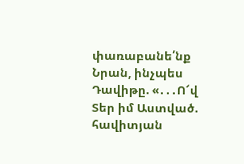փառաբանե՛նք Նրան, ինչպես Դավիթը. «․․․Ո՜վ Տեր իմ Աստված. հավիտյան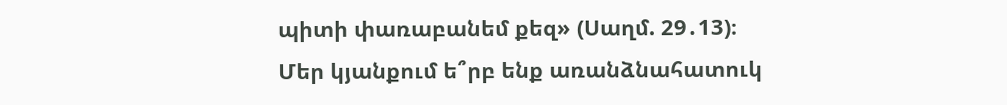պիտի փառաբանեմ քեզ» (Սաղմ. 29․13)։
Մեր կյանքում ե՞րբ ենք առանձնահատուկ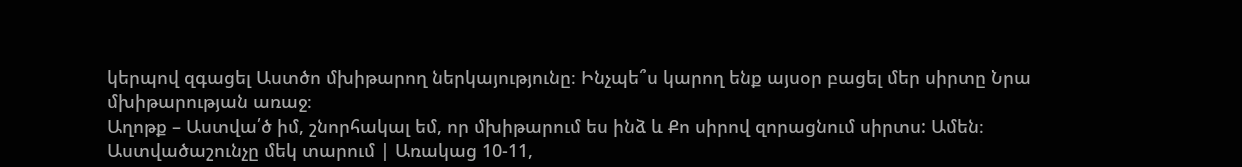կերպով զգացել Աստծո մխիթարող ներկայությունը։ Ինչպե՞ս կարող ենք այսօր բացել մեր սիրտը Նրա մխիթարության առաջ։
Աղոթք – Աստվա՛ծ իմ, շնորհակալ եմ, որ մխիթարում ես ինձ և Քո սիրով զորացնում սիրտս: Ամեն։
Աստվածաշունչը մեկ տարում | Առակաց 10-11,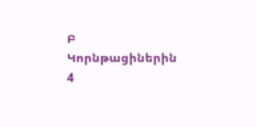Բ Կորնթացիներին 4